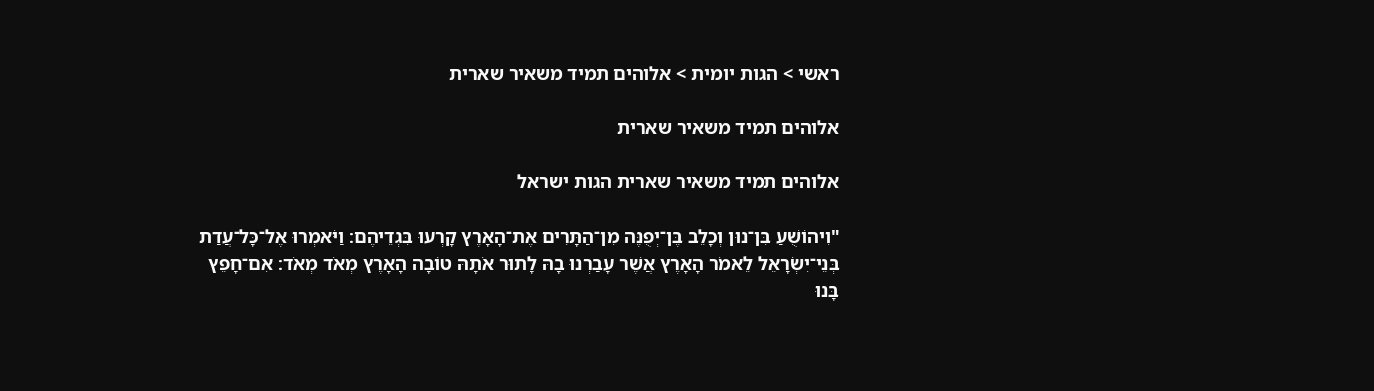ראשי > הגות יומית > אלוהים תמיד משאיר שארית

אלוהים תמיד משאיר שארית

אלוהים תמיד משאיר שארית הגות ישראל

"וִיהוֹשֻׁעַ בִּן־נוּן וְכָלֵב בֶּן־יְפֻנֶּה מִן־הַתָּרִים אֶת־הָאָרֶץ קָרְעוּ בִּגְדֵיהֶם׃ וַיֹּאמְרוּ אֶל־כָּל־עֲדַת בְּנֵי־יִשְׂרָאֵל לֵאמֹר הָאָרֶץ אֲשֶׁר עָבַרְנוּ בָהּ לָתוּר אֹתָהּ טוֹבָה הָאָרֶץ מְאֹד מְאֹד׃ אִם־חָפֵץ בָּנוּ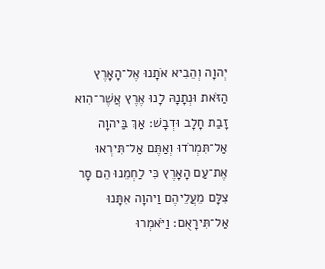יְהוָה וְהֵבִיא אֹתָנוּ אֶל־הָאָרֶץ הַזֹּאת וּנְתָנָהּ לָנוּ אֶרֶץ אֲשֶׁר־הִוא זָבַת חָלָב וּדְבָשׁ׃ אַךְ בַּיהוָה אַל־תִּמְרֹדוּ וְאַתֶּם אַל־תִּירְאוּ אֶת־עַם הָאָרֶץ כִּי לַחְמֵנוּ הֵם סָר צִלָּם מֵעֲלֵיהֶם וַיהוָה אִתָּנוּ אַל־תִּירָאֻם׃ וַיֹּאמְרוּ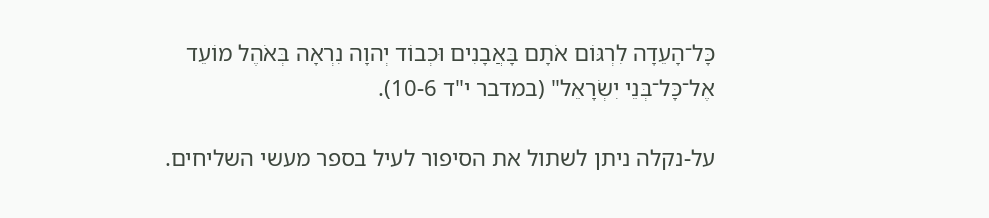כָּל־הָעֵדָה לִרְגּוֹם אֹתָם בָּאֲבָנִים וּכְבוֹד יְהוָה נִרְאָה בְּאֹהֶל מוֹעֵד אֶל־כָּל־בְּנֵי יִשְׂרָאֵל" (במדבר י"ד 10-6).

על-נקלה ניתן לשתול את הסיפור לעיל בספר מעשי השליחים.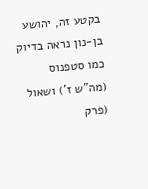בקטע זה, יהושע בן-נון נראה בדיוק כמו סטפנוס (מה"ש ז') ושאול (פרק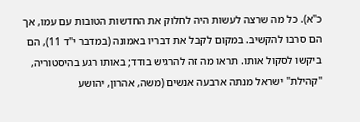כ"א). כל מה שרצה לעשות היה לחלוק את החדשות הטובות עם עמו, אך הם סרבו להקשיב. במקום לקבל את דבריו באמונה (במדבר י"ד 11), הם ביקשו לסקול אותו. תראו מה זה להרגיש בודד; באותו רגע בהיסטוריה, "קהילת" ישראל מנתה ארבעה אנשים (משה, אהרון, יהושע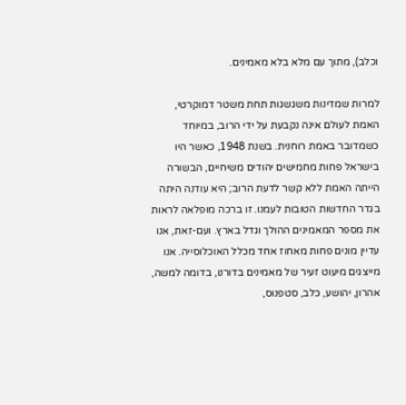וכלב), מתוך עם מלא בלא מאמינים.

למרות שמדינות משגשגות תחת משטר דמוקרטי, האמת לעולם אינה נקבעת על ידי הרוב, במיוחד כשמדובר באמת רוחנית. בשנת 1948, כאשר היו בישראל פחות מחמישים יהודים משיחיים, הבשורה הייתה האמת ללא קשר לדעת הרוב; היא עודנה היתה בגדר החדשות הטובות לעמנו. זו ברכה מופלאה לראות את מספר המאמינים ההולך וגדל בארץ. ועם-זאת, אנו עדיין מונים פחות מאחוז אחד מכלל האוכלוסייה. אנו מייצגים מיעוט זעיר של מאמינים בדורנו, בדומה למשה, אהרון, יהושע, כלב, סטפנוס,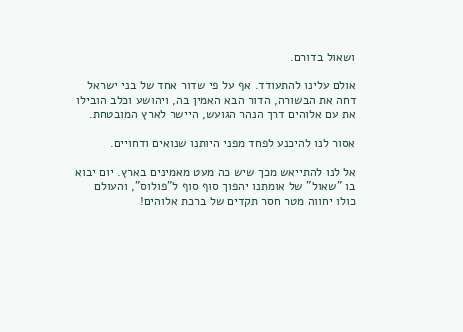ושאול בדורם.

אולם עלינו להתעודד. אף על פי שדור אחד של בני ישראל דחה את הבשורה, הדור הבא האמין בה, ויהושע וכלב הובילו את עם אלוהים דרך הנהר הגועש, היישר לארץ המובטחת.

אסור לנו להיכנע לפחד מפני היותנו שנואים ודחויים.

אל לנו להתייאש מכך שיש כה מעט מאמינים בארץ. יום יבוא בו "שאול" של אומתנו יהפוך סוף סוף ל"פולוס", והעולם כולו יחווה מטר חסר תקדים של ברכת אלוהים!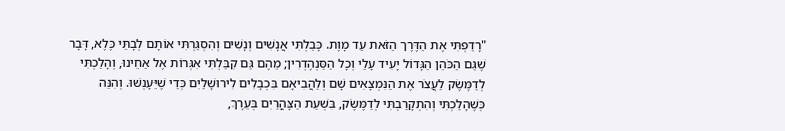"רָדַפְתִּי אֶת הַדֶּרֶך הַזֹּאת עַד מָוֶת. כָּבַלְתִּי אֲנָשִׁים וְנָשִׁים וְהִסְגַּרְתִּי אוֹתָם לְבָתֵּי כֶּלֶא, דָּבָר שֶׁגַּם הַכֹּהֵן הַגָּדוֹל יָעִיד עָלַי וְכָל הַסַּנְהֶדְרִין; מֵהֶם גַּם קִבַּלְתִּי אִגְּרוֹת אֶל אַחֵינוּ, וְהָלַכְתִּי לְדַמֶּשֶׂק לַעֲצֹר אֶת הַנִּמְצָאִים שָׁם וְלַהֲבִיאָם בִּכְבָלִים לִירוּשָׁלַיִם כְּדֵי שֶׁיֵּעָנְשׁוּ. וְהִנֵּה כְּשֶׁהָלַכְתִּי וְהִתְקָרַבְתִּי לְדַמֶּשֶׂק, בִּשְׁעַת הַצָּהֳרַיִם בְּעֵרֶךְ,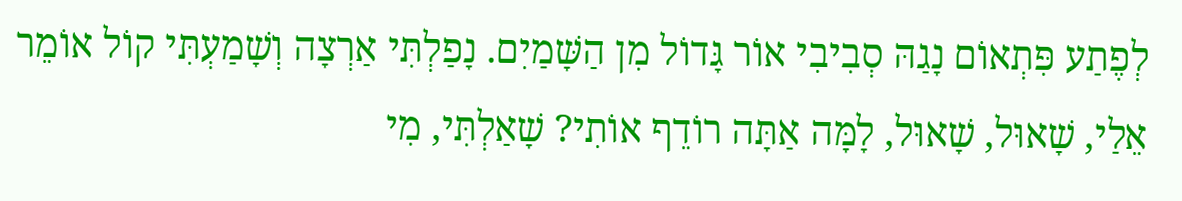לְפֶתַע פִּתְאוֹם נָגַהּ סְבִיבִי אוֹר גָּדוֹל מִן הַשָּׁמַיִם. נָפַלְתִּי אַרְצָה וְשָׁמַעְתִּי קוֹל אוֹמֵר אֵלַי, שָׁאוּל, שָׁאוּל, לָמָּה אַתָּה רוֹדֵף אוֹתִי? שָׁאַלְתִּי, מִי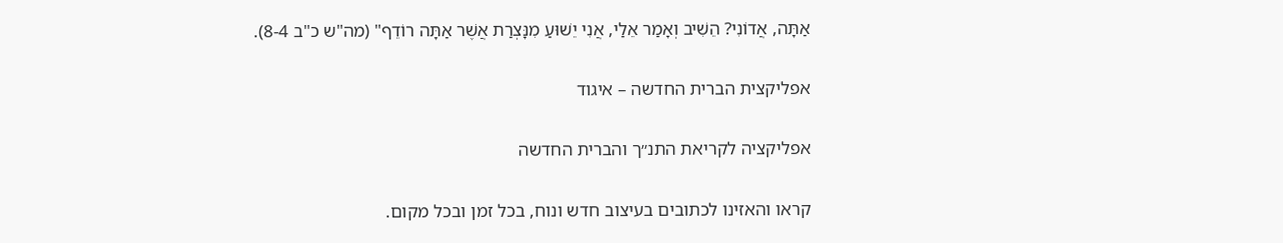אַתָּה, אֲדוֹנִי? הֵשִׁיב וְאָמַר אֵלַי, אֲנִי יֵשׁוּעַ מִנָּצְרַת אֲשֶׁר אַתָּה רוֹדֵף" (מה"ש כ"ב 8-4).

אפליקצית הברית החדשה – איגוד

אפליקציה לקריאת התנ״ך והברית החדשה

קראו והאזינו לכתובים בעיצוב חדש ונוח, בכל זמן ובכל מקום.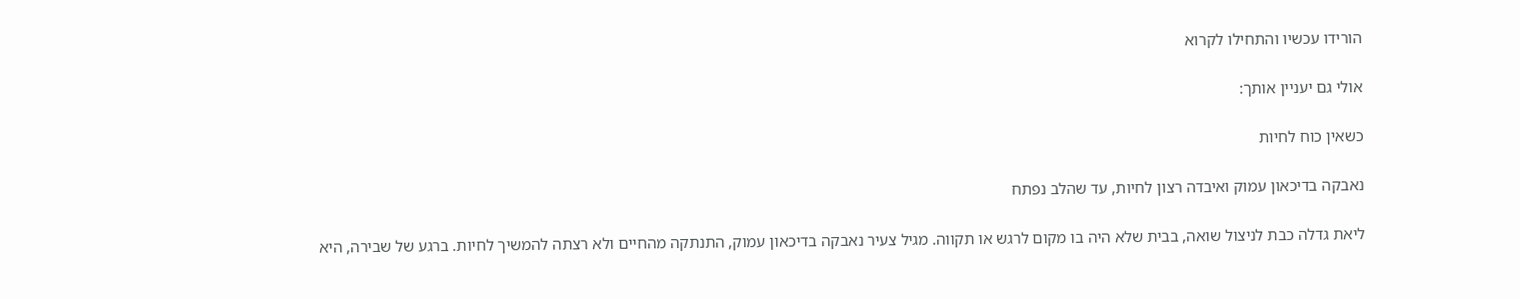הורידו עכשיו והתחילו לקרוא

אולי גם יעניין אותך:

כשאין כוח לחיות

נאבקה בדיכאון עמוק ואיבדה רצון לחיות, עד שהלב נפתח

ליאת גדלה כבת לניצול שואה, בבית שלא היה בו מקום לרגש או תקווה. מגיל צעיר נאבקה בדיכאון עמוק, התנתקה מהחיים ולא רצתה להמשיך לחיות. ברגע של שבירה, היא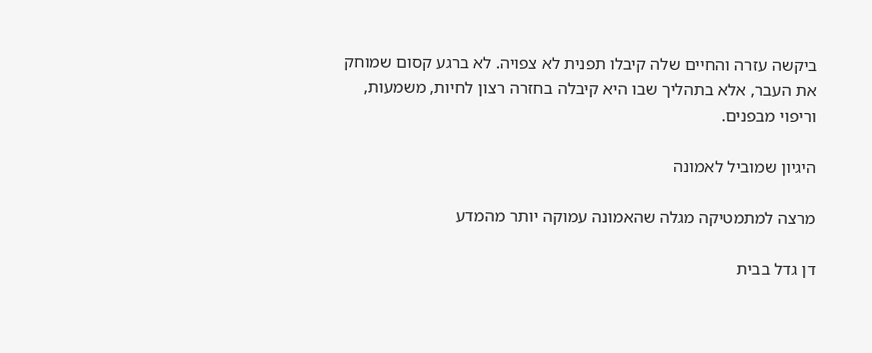ביקשה עזרה והחיים שלה קיבלו תפנית לא צפויה. לא ברגע קסום שמוחק את העבר, אלא בתהליך שבו היא קיבלה בחזרה רצון לחיות, משמעות, וריפוי מבפנים.

היגיון שמוביל לאמונה

מרצה למתמטיקה מגלה שהאמונה עמוקה יותר מהמדע

דן גדל בבית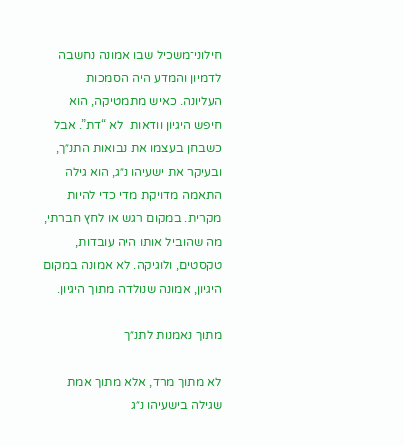חילוני־משכיל שבו אמונה נחשבה לדמיון והמדע היה הסמכות העליונה. כאיש מתמטיקה, הוא חיפש היגיון וודאות  לא “דת”. אבל כשבחן בעצמו את נבואות התנ״ך, ובעיקר את ישעיהו נ״ג, הוא גילה התאמה מדויקת מדי כדי להיות מקרית. במקום רגש או לחץ חברתי, מה שהוביל אותו היה עובדות, טקסטים, ולוגיקה. לא אמונה במקום היגיון, אמונה שנולדה מתוך היגיון.

מתוך נאמנות לתנ״ך

לא מתוך מרד, אלא מתוך אמת שגילה בישעיהו נ״ג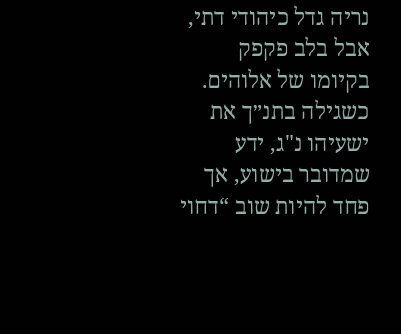נריה גדל כיהודי דתי, אבל בלב פקפק בקיומו של אלוהים. כשגילה בתנ״ך את ישעיהו נ"ג, ידע שמדובר בישוע, אך פחד להיות שוב “דחוי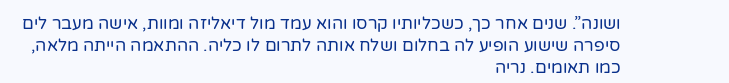ושונה”. שנים אחר כך, כשכליותיו קרסו והוא עמד מול דיאליזה ומוות, אישה מעבר לים סיפרה שישוע הופיע לה בחלום ושלח אותה לתרום לו כליה. ההתאמה הייתה מלאה, כמו תאומים. נריה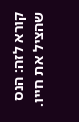קורא לזה: הנס שהציל את חייו.